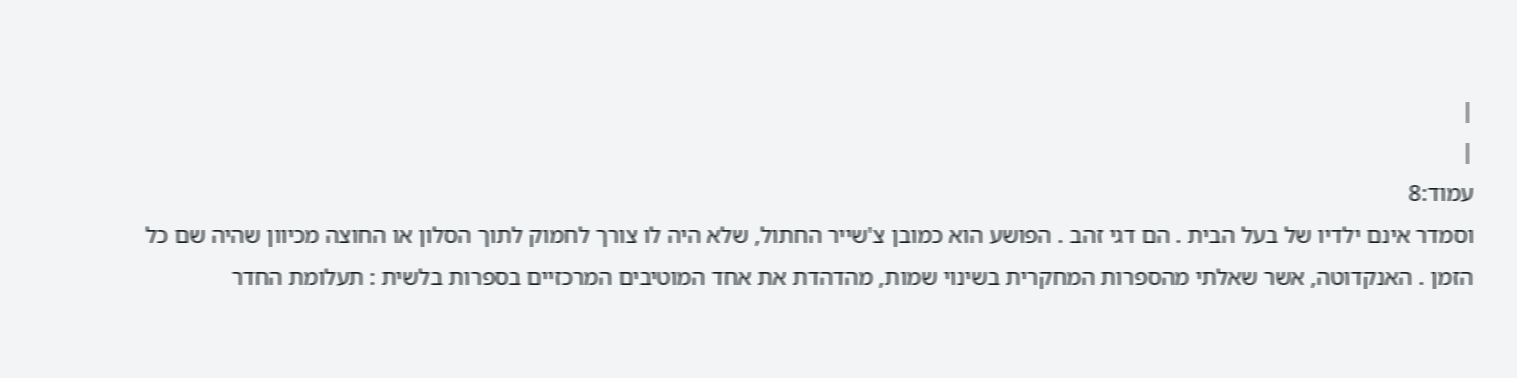|
|
עמוד:8
וסמדר אינם ילדיו של בעל הבית . הם דגי זהב . הפושע הוא כמובן צ'שייר החתול, שלא היה לו צורך לחמוק לתוך הסלון או החוצה מכיוון שהיה שם כל הזמן . האנקדוטה, אשר שאלתי מהספרות המחקרית בשינוי שמות, מהדהדת את אחד המוטיבים המרכזיים בספרות בלשית : תעלומת החדר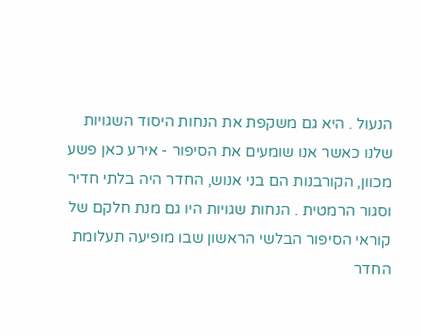הנעול . היא גם משקפת את הנחות היסוד השגויות שלנו כאשר אנו שומעים את הסיפור - אירע כאן פשע מכוון, הקורבנות הם בני אנוש, החדר היה בלתי חדיר וסגור הרמטית . הנחות שגויות היו גם מנת חלקם של קוראי הסיפור הבלשי הראשון שבו מופיעה תעלומת החדר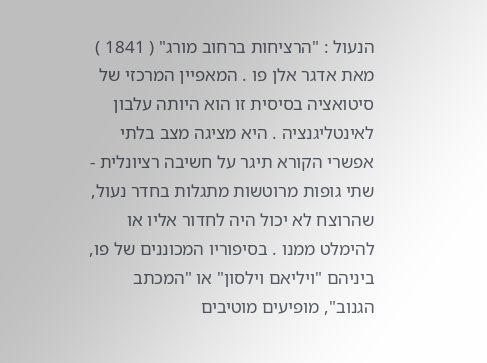הנעול : "הרציחות ברחוב מורג" ( 1841 ) מאת אדגר אלן פו . המאפיין המרכזי של סיטואציה בסיסית זו הוא היותה עלבון לאינטליגנציה . היא מציגה מצב בלתי אפשרי הקורא תיגר על חשיבה רציונלית - שתי גופות מרוטשות מתגלות בחדר נעול, שהרוצח לא יכול היה לחדור אליו או להימלט ממנו . בסיפוריו המכוננים של פו, ביניהם "ויליאם וילסון" או "המכתב הגנוב", מופיעים מוטיבים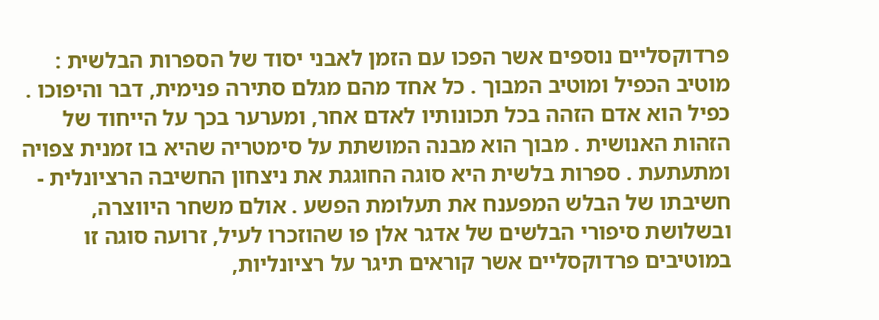פרדוקסליים נוספים אשר הפכו עם הזמן לאבני יסוד של הספרות הבלשית : מוטיב הכפיל ומוטיב המבוך . כל אחד מהם מגלם סתירה פנימית, דבר והיפוכו . כפיל הוא אדם הזהה בכל תכונותיו לאדם אחר, ומערער בכך על הייחוד של הזהות האנושית . מבוך הוא מבנה המושתת על סימטריה שהיא בו זמנית צפויה ומתעתעת . ספרות בלשית היא סוגה החוגגת את ניצחון החשיבה הרציונלית - חשיבתו של הבלש המפענח את תעלומת הפשע . אולם משחר היווצרה, ובשלושת סיפורי הבלשים של אדגר אלן פו שהוזכרו לעיל, זרועה סוגה זו במוטיבים פרדוקסליים אשר קוראים תיגר על רציונליות,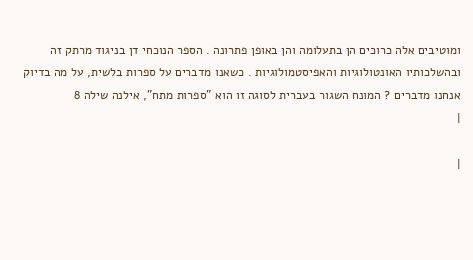ומוטיבים אלה כרוכים הן בתעלומה והן באופן פתרונה . הספר הנוכחי דן בניגוד מרתק זה ובהשלכותיו האונטולוגיות והאפיסטמולוגיות . כשאנו מדברים על ספרות בלשית, על מה בדיוק אנחנו מדברים ? המונח השגור בעברית לסוגה זו הוא "ספרות מתח", אילנה שילה 8
|

|